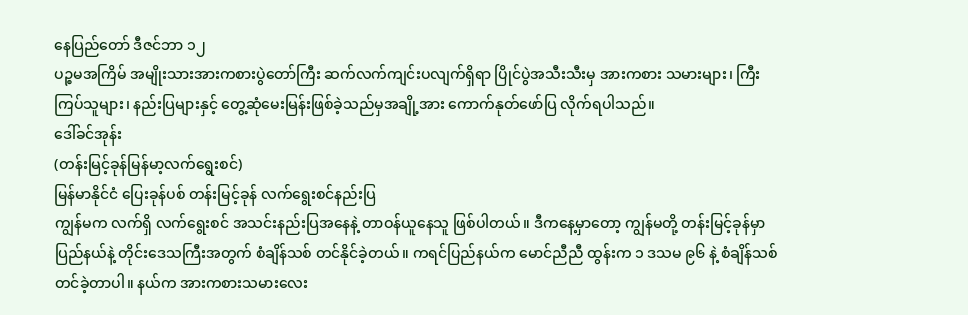နေပြည်တော် ဒီဇင်ဘာ ၁၂
ပဉ္စမအကြိမ် အမျိုးသားအားကစားပွဲတော်ကြီး ဆက်လက်ကျင်းပလျက်ရှိရာ ပြိုင်ပွဲအသီးသီးမှ အားကစား သမားများ၊ ကြီးကြပ်သူများ၊ နည်းပြများနှင့် တွေ့ဆုံမေးမြန်းဖြစ်ခဲ့သည်မှအချို့အား ကောက်နုတ်ဖော်ပြ လိုက်ရပါသည်။
ဒေါ်ခင်အုန်း
(တန်းမြင့်ခုန်မြန်မာ့လက်ရွေးစင်)
မြန်မာနိုင်ငံ ပြေးခုန်ပစ် တန်းမြင့်ခုန် လက်ရွေးစင်နည်းပြ
ကျွန်မက လက်ရှိ လက်ရွေးစင် အသင်းနည်းပြအနေနဲ့ တာဝန်ယူနေသူ ဖြစ်ပါတယ်။ ဒီကနေ့မှာတော့ ကျွန်မတို့ တန်းမြင့်ခုန်မှာ ပြည်နယ်နဲ့ တိုင်းဒေသကြီးအတွက် စံချိန်သစ် တင်နိုင်ခဲ့တယ်။ ကရင်ပြည်နယ်က မောင်ညီညီ ထွန်းက ၁ ဒသမ ၉၆ နဲ့ စံချိန်သစ် တင်ခဲ့တာပါ။ နယ်က အားကစားသမားလေး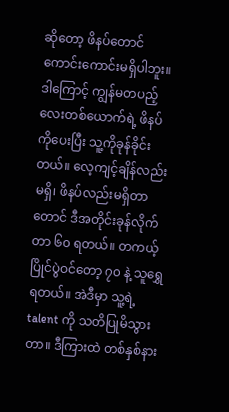ဆိုတော့ ဖိနပ်တောင် ကောင်းကောင်းမရှိပါဘူး။ ဒါကြောင့် ကျွန်မတပည့်လေးတစ်ယောက်ရဲ့ ဖိနပ်ကိုပေးပြီး သူ့ကိုခုန်ခိုင်းတယ်။ လေ့ကျင့်ချိန်လည်းမရှိ၊ ဖိနပ်လည်းမရှိတာတောင် ဒီအတိုင်းခုန်လိုက်တာ ၆၀ ရတယ်။ တကယ့်ပြိုင်ပွဲဝင်တော့ ၇၀ နဲ့ သူရွှေရတယ်။ အဲဒီမှာ သူ့ရဲ့ talent ကို သတိပြုမိသွားတာ။ ဒီကြားထဲ တစ်နှစ်နား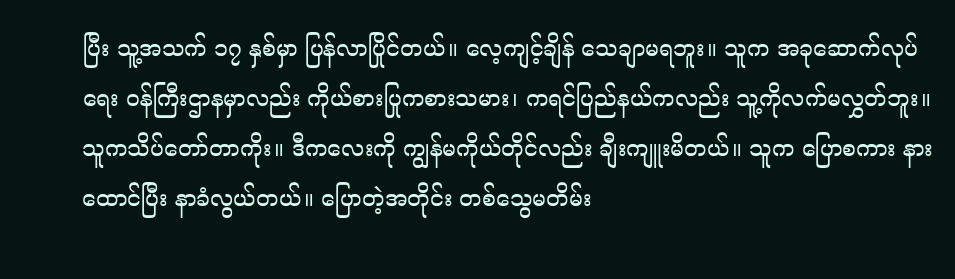ပြီး သူ့အသက် ၁၇ နှစ်မှာ ပြန်လာပြိုင်တယ်။ လေ့ကျင့်ချိန် သေချာမရဘူး။ သူက အခုဆောက်လုပ်ရေး ဝန်ကြီးဌာနမှာလည်း ကိုယ်စားပြုကစားသမား၊ ကရင်ပြည်နယ်ကလည်း သူ့ကိုလက်မလွှတ်ဘူး။ သူကသိပ်တော်တာကိုး။ ဒီကလေးကို ကျွန်မကိုယ်တိုင်လည်း ချီးကျူးမိတယ်။ သူက ပြောစကား နားထောင်ပြီး နာခံလွယ်တယ်။ ပြောတဲ့အတိုင်း တစ်သွေမတိမ်း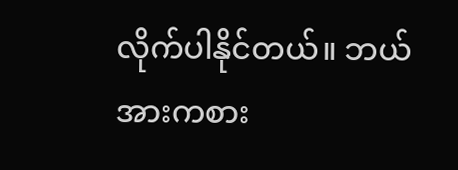လိုက်ပါနိုင်တယ်။ ဘယ်အားကစား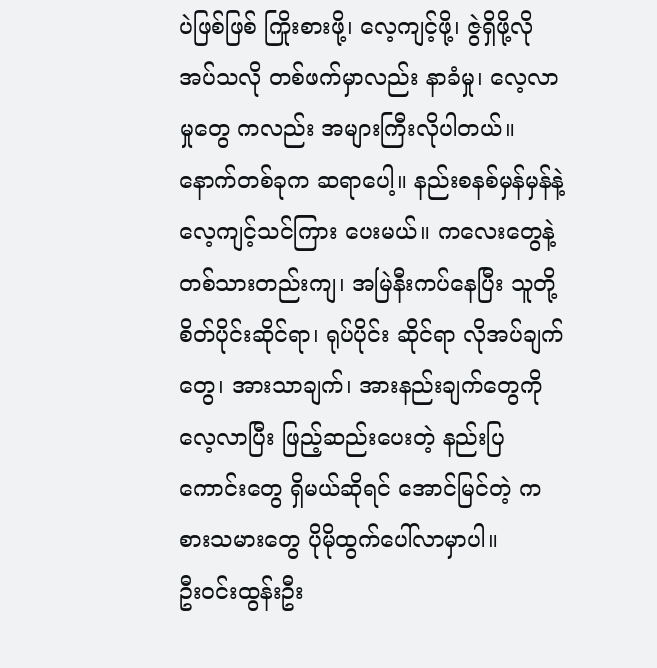ပဲဖြစ်ဖြစ် ကြိုးစားဖို့၊ လေ့ကျင့်ဖို့၊ ဇွဲရှိဖို့လိုအပ်သလို တစ်ဖက်မှာလည်း နာခံမှု၊ လေ့လာမှုတွေ ကလည်း အများကြီးလိုပါတယ်။ နောက်တစ်ခုက ဆရာပေါ့။ နည်းစနစ်မှန်မှန်နဲ့ လေ့ကျင့်သင်ကြား ပေးမယ်။ ကလေးတွေနဲ့ တစ်သားတည်းကျ၊ အမြဲနီးကပ်နေပြီး သူတို့စိတ်ပိုင်းဆိုင်ရာ၊ ရုပ်ပိုင်း ဆိုင်ရာ လိုအပ်ချက်တွေ၊ အားသာချက်၊ အားနည်းချက်တွေကို လေ့လာပြီး ဖြည့်ဆည်းပေးတဲ့ နည်းပြကောင်းတွေ ရှိမယ်ဆိုရင် အောင်မြင်တဲ့ ကစားသမားတွေ ပိုမိုထွက်ပေါ်လာမှာပါ။
ဦးဝင်းထွန်းဦး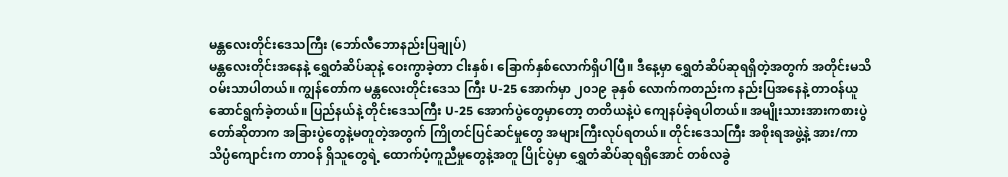မန္တလေးတိုင်းဒေသကြီး (ဘော်လီဘောနည်းပြချုပ်)
မန္တလေးတိုင်းအနေနဲ့ ရွှေတံဆိပ်ဆုနဲ့ ဝေးကွာခဲ့တာ ငါးနှစ်၊ ခြောက်နှစ်လောက်ရှိပါပြီ။ ဒီနေ့မှာ ရွှေတံဆိပ်ဆုရရှိတဲ့အတွက် အတိုင်းမသိဝမ်းသာပါတယ်။ ကျွန်တော်က မန္တလေးတိုင်းဒေသ ကြီး U-25 အောက်မှာ ၂၀၁၉ ခုနှစ် လောက်ကတည်းက နည်းပြအနေနဲ့ တာဝန်ယူဆောင်ရွက်ခဲ့တယ်။ ပြည်နယ်နဲ့ တိုင်းဒေသကြီး U-25 အောက်ပွဲတွေမှာတော့ တတိယနဲ့ပဲ ကျေနပ်ခဲ့ရပါတယ်။ အမျိုးသားအားကစားပွဲတော်ဆိုတာက အခြားပွဲတွေနဲ့မတူတဲ့အတွက် ကြိုတင်ပြင်ဆင်မှုတွေ အများကြီးလုပ်ရတယ်။ တိုင်းဒေသကြီး အစိုးရအဖွဲ့နဲ့ အား/ကာသိပ္ပံကျောင်းက တာဝန် ရှိသူတွေရဲ့ ထောက်ပံ့ကူညီမှုတွေနဲ့အတူ ပြိုင်ပွဲမှာ ရွှေတံဆိပ်ဆုရရှိအောင် တစ်လခွဲ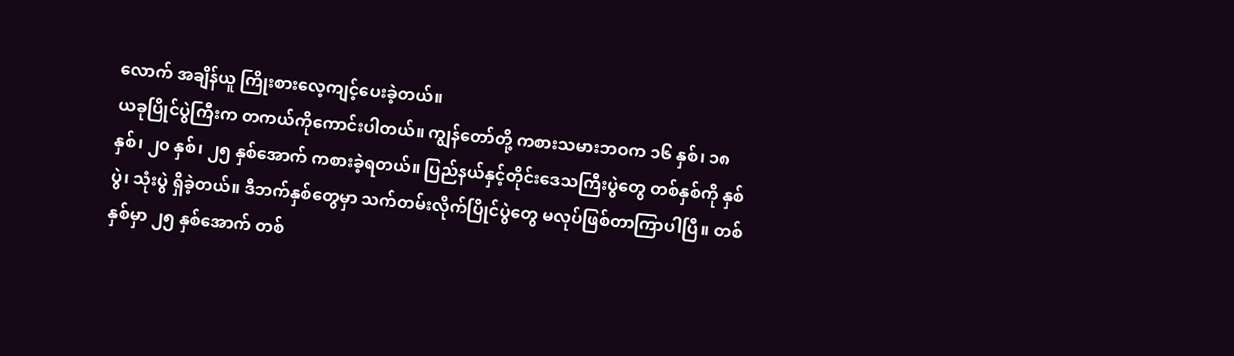လောက် အချိန်ယူ ကြိုးစားလေ့ကျင့်ပေးခဲ့တယ်။
ယခုပြိုင်ပွဲကြီးက တကယ်ကိုကောင်းပါတယ်။ ကျွန်တော်တို့ ကစားသမားဘဝက ၁၆ နှစ်၊ ၁၈ နှစ်၊ ၂၀ နှစ်၊ ၂၅ နှစ်အောက် ကစားခဲ့ရတယ်။ ပြည်နယ်နှင့်တိုင်းဒေသကြီးပွဲတွေ တစ်နှစ်ကို နှစ်ပွဲ၊ သုံးပွဲ ရှိခဲ့တယ်။ ဒီဘက်နှစ်တွေမှာ သက်တမ်းလိုက်ပြိုင်ပွဲတွေ မလုပ်ဖြစ်တာကြာပါပြီ။ တစ်နှစ်မှာ ၂၅ နှစ်အောက် တစ်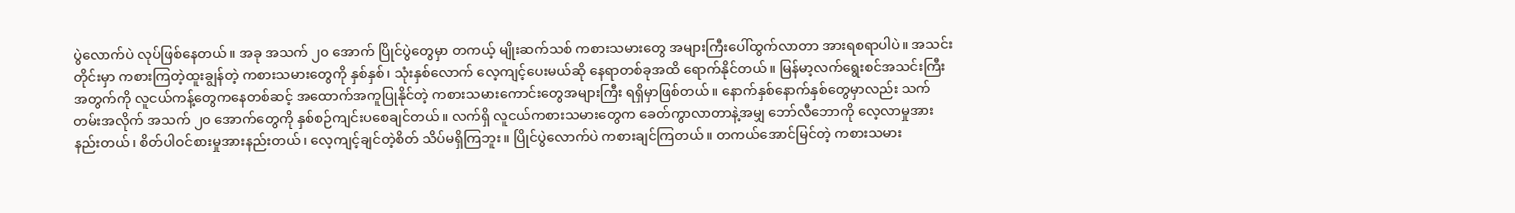ပွဲလောက်ပဲ လုပ်ဖြစ်နေတယ်။ အခု အသက် ၂၀ အောက် ပြိုင်ပွဲတွေမှာ တကယ့် မျိုးဆက်သစ် ကစားသမားတွေ အများကြီးပေါ်ထွက်လာတာ အားရစရာပါပဲ။ အသင်းတိုင်းမှာ ကစားကြတဲ့ထူးချွန်တဲ့ ကစားသမားတွေကို နှစ်နှစ်၊ သုံးနှစ်လောက် လေ့ကျင့်ပေးမယ်ဆို နေရာတစ်ခုအထိ ရောက်နိုင်တယ်။ မြန်မာ့လက်ရွေးစင်အသင်းကြီးအတွက်ကို လူငယ်ကန့်တွေကနေတစ်ဆင့် အထောက်အကူပြုနိုင်တဲ့ ကစားသမားကောင်းတွေအများကြီး ရရှိမှာဖြစ်တယ်။ နောက်နှစ်နောက်နှစ်တွေမှာလည်း သက်တမ်းအလိုက် အသက် ၂၀ အောက်တွေကို နှစ်စဉ်ကျင်းပစေချင်တယ်။ လက်ရှိ လူငယ်ကစားသမားတွေက ခေတ်ကွာလာတာနဲ့အမျှ ဘော်လီဘောကို လေ့လာမှုအားနည်းတယ်၊ စိတ်ပါဝင်စားမှုအားနည်းတယ်၊ လေ့ကျင့်ချင်တဲ့စိတ် သိပ်မရှိကြဘူး။ ပြိုင်ပွဲလောက်ပဲ ကစားချင်ကြတယ်။ တကယ်အောင်မြင်တဲ့ ကစားသမား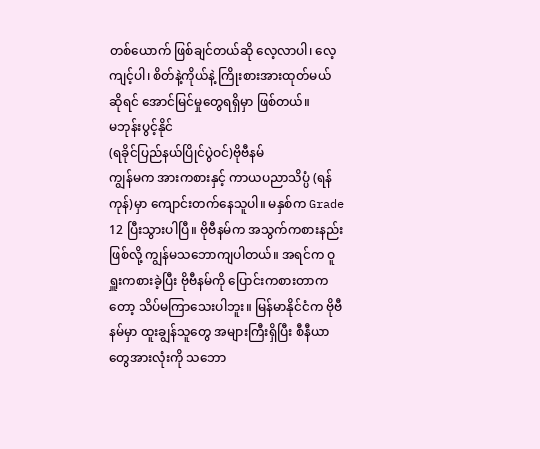တစ်ယောက် ဖြစ်ချင်တယ်ဆို လေ့လာပါ၊ လေ့ကျင့်ပါ၊ စိတ်နဲ့ကိုယ်နဲ့ ကြိုးစားအားထုတ်မယ် ဆိုရင် အောင်မြင်မှုတွေရရှိမှာ ဖြစ်တယ်။
မဘုန်းပွင့်နိုင်
(ရခိုင်ပြည်နယ်ပြိုင်ပွဲဝင်)ဗိုဗီနမ်
ကျွန်မက အားကစားနှင့် ကာယပညာသိပ္ပံ (ရန်ကုန်)မှာ ကျောင်းတက်နေသူပါ။ မနှစ်က Grade 12 ပြီးသွားပါပြီ။ ဗိုဗီနမ်က အသွက်ကစားနည်းဖြစ်လို့ ကျွန်မသဘောကျပါတယ်။ အရင်က ဝူရှူးကစားခဲ့ပြီး ဗိုဗီနမ်ကို ပြောင်းကစားတာကတော့ သိပ်မကြာသေးပါဘူး။ မြန်မာနိုင်ငံက ဗိုဗီနမ်မှာ ထူးချွန်သူတွေ အများကြီးရှိပြီး စီနီယာတွေအားလုံးကို သဘော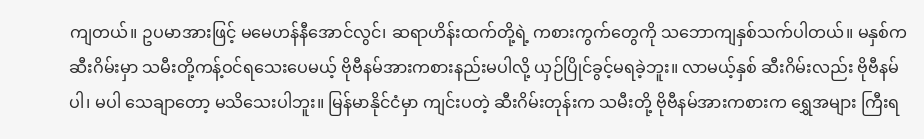ကျတယ်။ ဥပမာအားဖြင့် မမေဟန်နီအောင်လွင်၊ ဆရာဟိန်းထက်တို့ရဲ့ ကစားကွက်တွေကို သဘောကျနှစ်သက်ပါတယ်။ မနှစ်က ဆီးဂိမ်းမှာ သမီးတို့ကန့်ဝင်ရသေးပေမယ့် ဗိုဗီနမ်အားကစားနည်းမပါလို့ ယှဉ်ပြိုင်ခွင့်မရခဲ့ဘူး။ လာမယ့်နှစ် ဆီးဂိမ်းလည်း ဗိုဗီနမ် ပါ၊ မပါ သေချာတော့ မသိသေးပါဘူး။ မြန်မာနိုင်ငံမှာ ကျင်းပတဲ့ ဆီးဂိမ်းတုန်းက သမီးတို့ ဗိုဗီနမ်အားကစားက ရွှေအများ ကြီးရ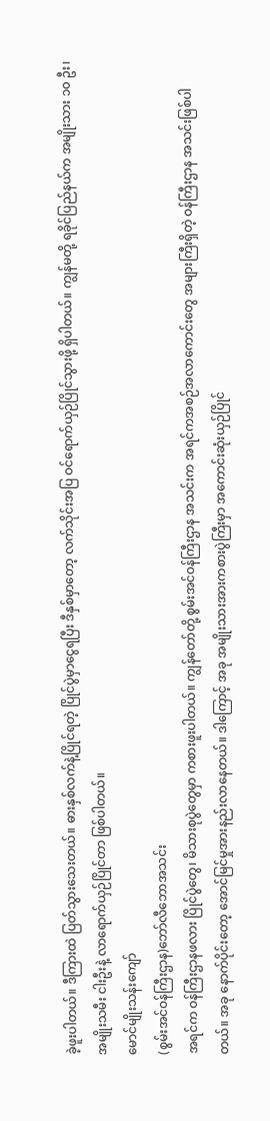ခဲ့ဖူးပါတယ်။ ဒီကြားထဲ ပြတ်သွားသေးတယ်။ ဓားနှစ်လက်နဲ့ပြိုင်ရတဲ့ ပြိုင်ပွဲမှာငွေရပြီး ဒီနှစ်မှာတော့ လက်သိုင်းအပြ ဝင်ရောက်ယှဉ်ပြိုင်သွားဖို့ ရှိပါတယ်။ ကျွန်မတို့ ရခိုင်ပြည်နယ်က အမျိုးသား ၁၀ ဦး၊ အမျိုးသမီး ငါးဦးနဲ့ လာရောက်ယှဉ်ပြိုင်တာ ဖြစ်ပါတယ်။
မောင်မျိုးသန်းကျော်
(စွမ်းအင်ဝန်ကြီးဌာန)ဘော်လီဘောအသင်း
အရင်က ဝန်ကြီးဌာနဖလား ပြိုင်ပွဲတွေ၊ မိသားစုပွဲတွေမှာ ကစားဖူးပါတယ်။ ကျွန်တော်တို့ စွမ်းအင်ဝန်ကြီးဌာန အသင်းက အရင်ကအစဉ်အလာကောင်းတွေ အများကြီးရှိတဲ့ ဝန်ကြီးဌာန အသင်းဖြစ်ပါတယ်။ အခု နောက်ပိုင်းတော့ အောင်မြင်မှုအားနည်းလာနေတယ်။ ဒါကြောင့် အခု အမျိုးသားအားကစားပွဲကြီးမှာ အကောင်းဆုံးယှဉ်ပြိုင်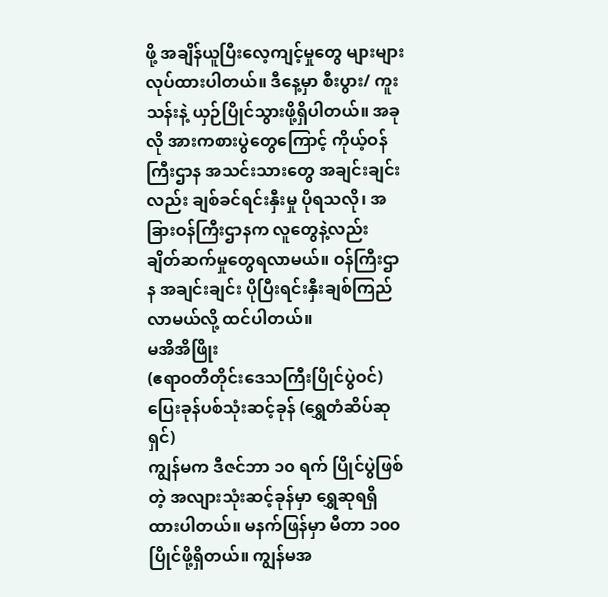ဖို့ အချိန်ယူပြီးလေ့ကျင့်မှုတွေ များများလုပ်ထားပါတယ်။ ဒီနေ့မှာ စီးပွား/ ကူးသန်းနဲ့ ယှဉ်ပြိုင်သွားဖို့ရှိပါတယ်။ အခုလို အားကစားပွဲတွေကြောင့် ကိုယ့်ဝန်ကြီးဌာန အသင်းသားတွေ အချင်းချင်းလည်း ချစ်ခင်ရင်းနှီးမှု ပိုရသလို၊ အခြားဝန်ကြီးဌာနက လူတွေနဲ့လည်း ချိတ်ဆက်မှုတွေရလာမယ်။ ဝန်ကြီးဌာန အချင်းချင်း ပိုပြီးရင်းနှီးချစ်ကြည် လာမယ်လို့ ထင်ပါတယ်။
မအိအိဖြိုး
(ဧရာဝတီတိုင်းဒေသကြီးပြိုင်ပွဲဝင်)ပြေးခုန်ပစ်သုံးဆင့်ခုန် (ရွှေတံဆိပ်ဆုရှင်)
ကျွန်မက ဒီဇင်ဘာ ၁၀ ရက် ပြိုင်ပွဲဖြစ်တဲ့ အလျားသုံးဆင့်ခုန်မှာ ရွှေဆုရရှိထားပါတယ်။ မနက်ဖြန်မှာ မီတာ ၁၀၀ ပြိုင်ဖို့ရှိတယ်။ ကျွန်မအ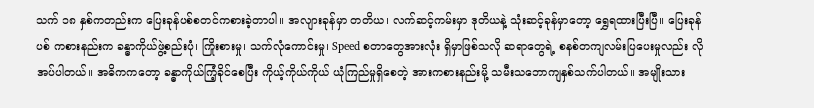သက် ၁၈ နှစ်ကတည်းက ပြေးခုန်ပစ်စတင်ကစားခဲ့တာပါ။ အလျားခုန်မှာ တတိယ၊ လက်ဆင့်ကမ်းမှာ ဒုတိယနဲ့ သုံးဆင့်ခုန်မှာတော့ ရွှေရထားပြီးပြီ။ ပြေးခုန်ပစ် ကစားနည်းက ခန္ဓာကိုယ်ဖွဲ့စည်းပုံ၊ ကြိုးစားမှု၊ သက်လုံကောင်းမှု၊ Speed စတာတွေအားလုံး ရှိမှာဖြစ်သလို ဆရာတွေရဲ့ စနစ်တကျလမ်းပြပေးမှုလည်း လိုအပ်ပါတယ်။ အဓိကကတော့ ခန္ဓာကိုယ်ကြံ့ခိုင်စေပြီး ကိုယ့်ကိုယ်ကိုယ် ယုံကြည်မှုရှိစေတဲ့ အားကစားနည်းမို့ သမီးသဘောကျနှစ်သက်ပါတယ်။ အမျိုးသား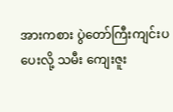အားကစား ပွဲတော်ကြီးကျင်းပပေးလို့ သမီး ကျေးဇူး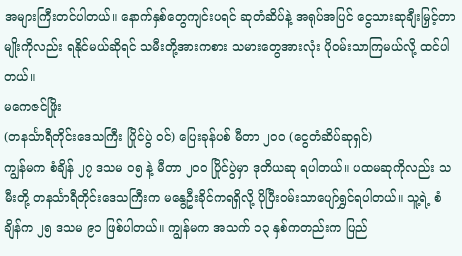အများကြီးတင်ပါတယ်။ နောက်နှစ်တွေကျင်းပရင် ဆုတံဆိပ်နဲ့ အရုပ်အပြင် ငွေသားဆုချီးမြှင့်တာမျိုးကိုလည်း ရနိုင်မယ်ဆိုရင် သမီးတို့အားကစား သမားတွေအားလုံး ပိုဝမ်းသာကြမယ်လို့ ထင်ပါတယ်။
မကေဇင်ဖြိုး
(တနင်္သာရီတိုင်းဒေသကြီး ပြိုင်ပွဲ ဝင်) ပြေးခုန်ပစ် မီတာ ၂၀၀ (ငွေတံဆိပ်ဆုရှင်)
ကျွန်မက စံချိန် ၂၇ ဒသမ ၀၅ နဲ့ မီတာ ၂၀၀ ပြိုင်ပွဲမှာ ဒုတိယဆု ရပါတယ်။ ပထမဆုကိုလည်း သမီးတို့ တနင်္သာရီတိုင်းဒေသကြီးက မနွေဦးခိုင်ကရရှိလို့ ပိုပြီးဝမ်းသာပျော်ရွှင်ရပါတယ်။ သူ့ရဲ့ စံချိန်က ၂၅ ဒသမ ၉၁ ဖြစ်ပါတယ်။ ကျွန်မက အသက် ၁၃ နှစ်ကတည်းက ပြည်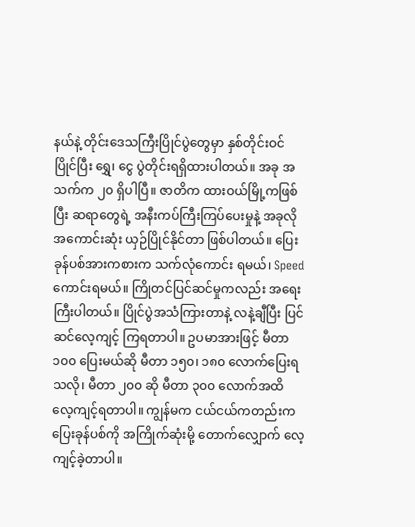နယ်နဲ့ တိုင်းဒေသကြီးပြိုင်ပွဲတွေမှာ နှစ်တိုင်းဝင်ပြိုင်ပြီး ရွှေ၊ ငွေ ပွဲတိုင်းရရှိထားပါတယ်။ အခု အသက်က ၂၀ ရှိပါပြီ။ ဇာတိက ထားဝယ်မြို့ကဖြစ်ပြီး ဆရာတွေရဲ့ အနီးကပ်ကြီးကြပ်ပေးမှုနဲ့ အခုလို အကောင်းဆုံး ယှဉ်ပြိုင်နိုင်တာ ဖြစ်ပါတယ်။ ပြေးခုန်ပစ်အားကစားက သက်လုံကောင်း ရမယ်၊ Speed ကောင်းရမယ်။ ကြိုတင်ပြင်ဆင်မှုကလည်း အရေးကြီးပါတယ်။ ပြိုင်ပွဲအသံကြားတာနဲ့ လနဲ့ချီပြီး ပြင်ဆင်လေ့ကျင့် ကြရတာပါ။ ဥပမာအားဖြင့် မီတာ ၁၀၀ ပြေးမယ်ဆို မီတာ ၁၅၀၊ ၁၈၀ လောက်ပြေးရသလို၊ မီတာ ၂၀၀ ဆို မီတာ ၃၀၀ လောက်အထိ လေ့ကျင့်ရတာပါ။ ကျွန်မက ငယ်ငယ်ကတည်းက ပြေးခုန်ပစ်ကို အကြိုက်ဆုံးမို့ တောက်လျှောက် လေ့ကျင့်ခဲ့တာပါ။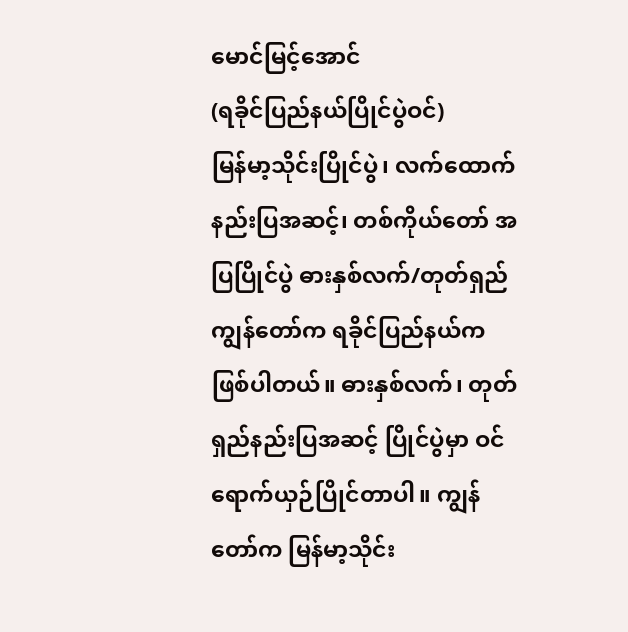မောင်မြင့်အောင်
(ရခိုင်ပြည်နယ်ပြိုင်ပွဲဝင်)
မြန်မာ့သိုင်းပြိုင်ပွဲ၊ လက်ထောက်နည်းပြအဆင့်၊ တစ်ကိုယ်တော် အပြပြိုင်ပွဲ ဓားနှစ်လက်/တုတ်ရှည်
ကျွန်တော်က ရခိုင်ပြည်နယ်ကဖြစ်ပါတယ်။ ဓားနှစ်လက်၊ တုတ်ရှည်နည်းပြအဆင့် ပြိုင်ပွဲမှာ ဝင်ရောက်ယှဉ်ပြိုင်တာပါ။ ကျွန်တော်က မြန်မာ့သိုင်း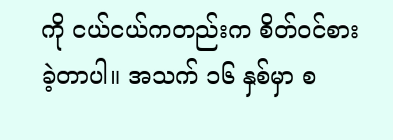ကို ငယ်ငယ်ကတည်းက စိတ်ဝင်စားခဲ့တာပါ။ အသက် ၁၆ နှစ်မှာ စ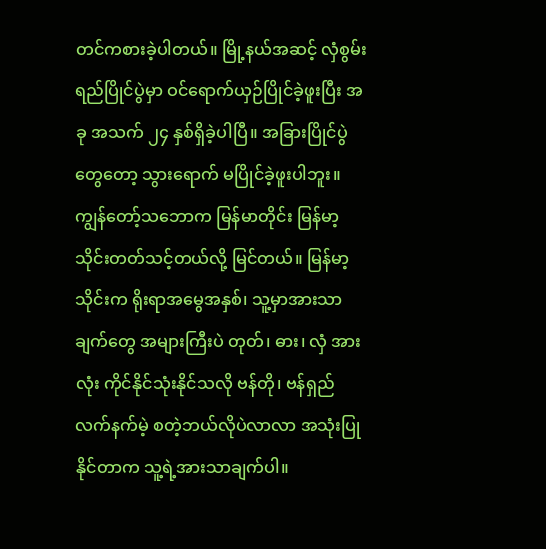တင်ကစားခဲ့ပါတယ်။ မြို့နယ်အဆင့် လှံစွမ်းရည်ပြိုင်ပွဲမှာ ဝင်ရောက်ယှဉ်ပြိုင်ခဲ့ဖူးပြီး အခု အသက် ၂၄ နှစ်ရှိခဲ့ပါပြီ။ အခြားပြိုင်ပွဲတွေတော့ သွားရောက် မပြိုင်ခဲ့ဖူးပါဘူး။ ကျွန်တော့်သဘောက မြန်မာတိုင်း မြန်မာ့သိုင်းတတ်သင့်တယ်လို့ မြင်တယ်။ မြန်မာ့သိုင်းက ရိုးရာအမွေအနှစ်၊ သူ့မှာအားသာချက်တွေ အများကြီးပဲ တုတ်၊ ဓား၊ လှံ အားလုံး ကိုင်နိုင်သုံးနိုင်သလို ဗန်တို၊ ဗန်ရှည် လက်နက်မဲ့ စတဲ့ဘယ်လိုပဲလာလာ အသုံးပြုနိုင်တာက သူ့ရဲ့အားသာချက်ပါ။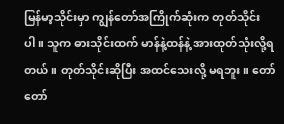မြန်မာ့သိုင်းမှာ ကျွန်တော်အကြိုက်ဆုံးက တုတ်သိုင်းပါ။ သူက ဓားသိုင်းထက် မာန်နဲ့ထန်နဲ့ အားထုတ်သုံးလို့ရတယ်။ တုတ်သိုင်းဆိုပြီး အထင်သေးလို့ မရဘူး။ တော်တော်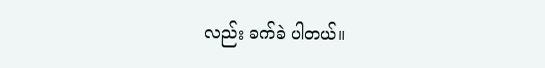လည်း ခက်ခဲ ပါတယ်။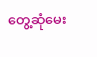တွေ့ဆုံမေး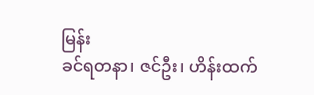မြန်း
ခင်ရတနာ၊ ဇင်ဦး၊ ဟိန်းထက်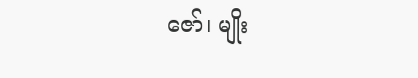ဇော်၊ မျိုး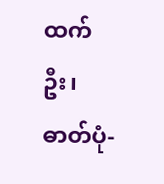ထက်ဦး၊ ဓာတ်ပုံ-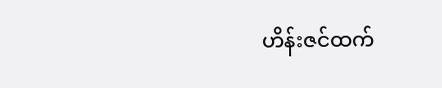ဟိန်းဇင်ထက်